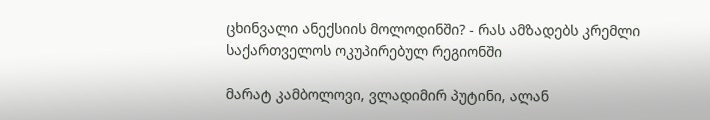ცხინვალი ანექსიის მოლოდინში? - რას ამზადებს კრემლი საქართველოს ოკუპირებულ რეგიონში

მარატ კამბოლოვი, ვლადიმირ პუტინი, ალან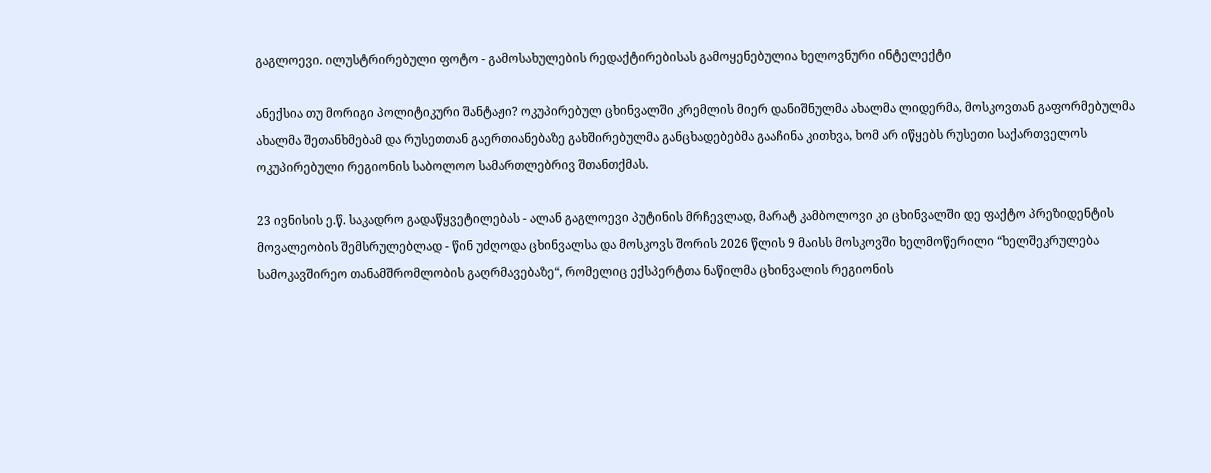გაგლოევი. ილუსტრირებული ფოტო - გამოსახულების რედაქტირებისას გამოყენებულია ხელოვნური ინტელექტი

ანექსია თუ მორიგი პოლიტიკური შანტაჟი? ოკუპირებულ ცხინვალში კრემლის მიერ დანიშნულმა ახალმა ლიდერმა, მოსკოვთან გაფორმებულმა ახალმა შეთანხმებამ და რუსეთთან გაერთიანებაზე გახშირებულმა განცხადებებმა გააჩინა კითხვა, ხომ არ იწყებს რუსეთი საქართველოს ოკუპირებული რეგიონის საბოლოო სამართლებრივ შთანთქმას.

23 ივნისის ე.წ. საკადრო გადაწყვეტილებას - ალან გაგლოევი პუტინის მრჩევლად, მარატ კამბოლოვი კი ცხინვალში დე ფაქტო პრეზიდენტის მოვალეობის შემსრულებლად - წინ უძღოდა ცხინვალსა და მოსკოვს შორის 2026 წლის 9 მაისს მოსკოვში ხელმოწერილი “ხელშეკრულება სამოკავშირეო თანამშრომლობის გაღრმავებაზე“, რომელიც ექსპერტთა ნაწილმა ცხინვალის რეგიონის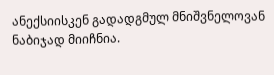ანექსიისკენ გადადგმულ მნიშვნელოვან ნაბიჯად მიიჩნია.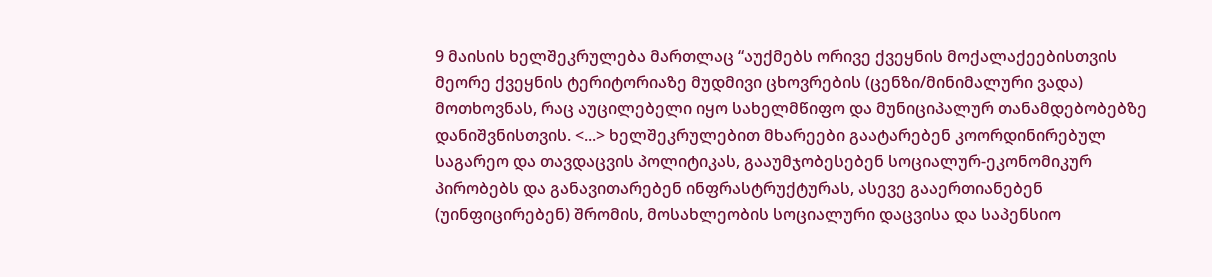9 მაისის ხელშეკრულება მართლაც “აუქმებს ორივე ქვეყნის მოქალაქეებისთვის მეორე ქვეყნის ტერიტორიაზე მუდმივი ცხოვრების (ცენზი/მინიმალური ვადა) მოთხოვნას, რაც აუცილებელი იყო სახელმწიფო და მუნიციპალურ თანამდებობებზე დანიშვნისთვის. <...> ხელშეკრულებით მხარეები გაატარებენ კოორდინირებულ საგარეო და თავდაცვის პოლიტიკას, გააუმჯობესებენ სოციალურ-ეკონომიკურ პირობებს და განავითარებენ ინფრასტრუქტურას, ასევე გააერთიანებენ (უინფიცირებენ) შრომის, მოსახლეობის სოციალური დაცვისა და საპენსიო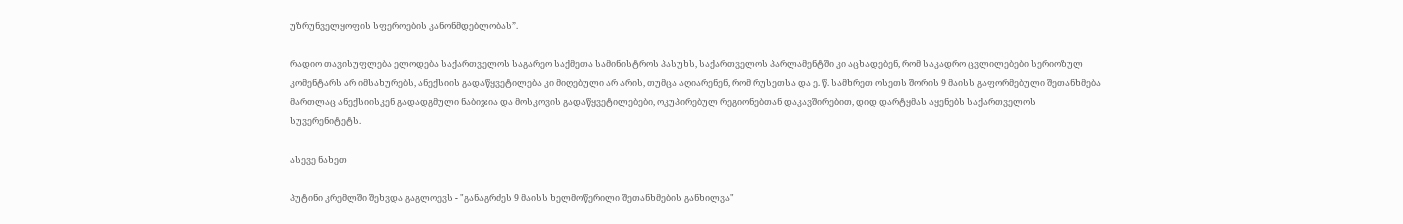უზრუნველყოფის სფეროების კანონმდებლობას”.

რადიო თავისუფლება ელოდება საქართველოს საგარეო საქმეთა სამინისტროს პასუხს, საქართველოს პარლამენტში კი აცხადებენ, რომ საკადრო ცვლილებები სერიოზულ კომენტარს არ იმსახურებს, ანექსიის გადაწყვეტილება კი მიღებული არ არის, თუმცა აღიარენენ, რომ რუსეთსა და ე. წ. სამხრეთ ოსეთს შორის 9 მაისს გაფორმებული შეთანხმება მართლაც ანექსიისკენ გადადგმული ნაბიჯია და მოსკოვის გადაწყვეტილებები, ოკუპირებულ რეგიონებთან დაკავშირებით, დიდ დარტყმას აყენებს საქართველოს სუვერენიტეტს.

ასევე ნახეთ

პუტინი კრემლში შეხვდა გაგლოევს - "განაგრძეს 9 მაისს ხელმოწერილი შეთანხმების განხილვა"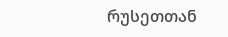რუსეთთან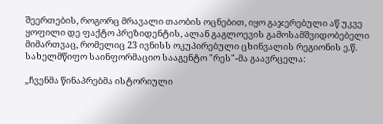შეერთების, როგორც მრავალი თაობის ოცნებით, იყო გაჯერებული აწ უკვე ყოფილი დე ფაქტო პრეზიდენტის, ალან გაგლოევის გამოსამშვიდობებელი მიმართვაც, რომელიც 23 ივნისს ოკუპირებული ცხინვალის რეგიონის ე.წ. სახელმწიფო საინფორმაციო სააგენტო "რეს"-მა გაავრცელა:

„ჩვენმა წინაპრებმა ისტორიული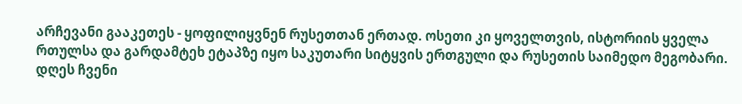არჩევანი გააკეთეს - ყოფილიყვნენ რუსეთთან ერთად. ოსეთი კი ყოველთვის, ისტორიის ყველა რთულსა და გარდამტეხ ეტაპზე იყო საკუთარი სიტყვის ერთგული და რუსეთის საიმედო მეგობარი. დღეს ჩვენი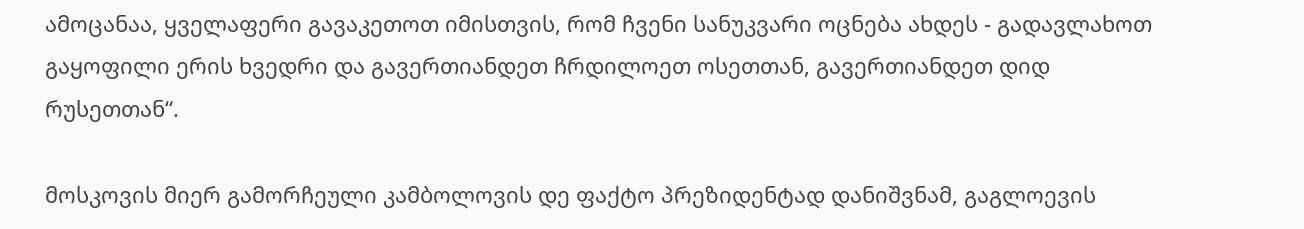ამოცანაა, ყველაფერი გავაკეთოთ იმისთვის, რომ ჩვენი სანუკვარი ოცნება ახდეს - გადავლახოთ გაყოფილი ერის ხვედრი და გავერთიანდეთ ჩრდილოეთ ოსეთთან, გავერთიანდეთ დიდ რუსეთთან“.

მოსკოვის მიერ გამორჩეული კამბოლოვის დე ფაქტო პრეზიდენტად დანიშვნამ, გაგლოევის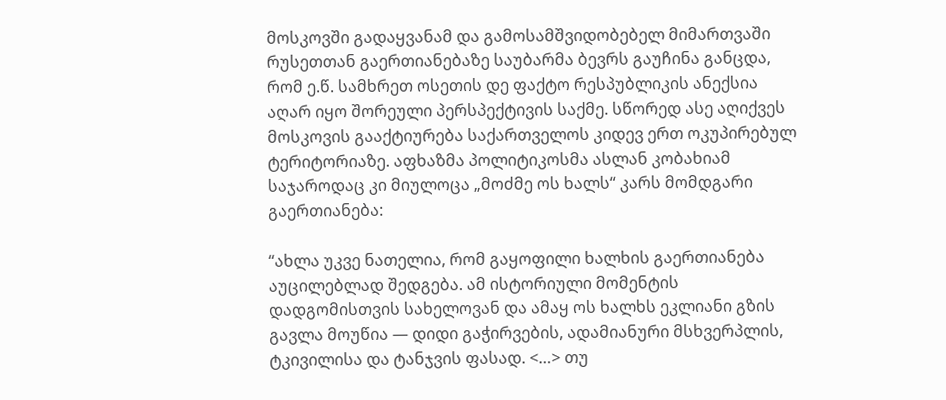მოსკოვში გადაყვანამ და გამოსამშვიდობებელ მიმართვაში რუსეთთან გაერთიანებაზე საუბარმა ბევრს გაუჩინა განცდა, რომ ე.წ. სამხრეთ ოსეთის დე ფაქტო რესპუბლიკის ანექსია აღარ იყო შორეული პერსპექტივის საქმე. სწორედ ასე აღიქვეს მოსკოვის გააქტიურება საქართველოს კიდევ ერთ ოკუპირებულ ტერიტორიაზე. აფხაზმა პოლიტიკოსმა ასლან კობახიამ საჯაროდაც კი მიულოცა „მოძმე ოს ხალს“ კარს მომდგარი გაერთიანება:

“ახლა უკვე ნათელია, რომ გაყოფილი ხალხის გაერთიანება აუცილებლად შედგება. ამ ისტორიული მომენტის დადგომისთვის სახელოვან და ამაყ ოს ხალხს ეკლიანი გზის გავლა მოუწია — დიდი გაჭირვების, ადამიანური მსხვერპლის, ტკივილისა და ტანჯვის ფასად. <…> თუ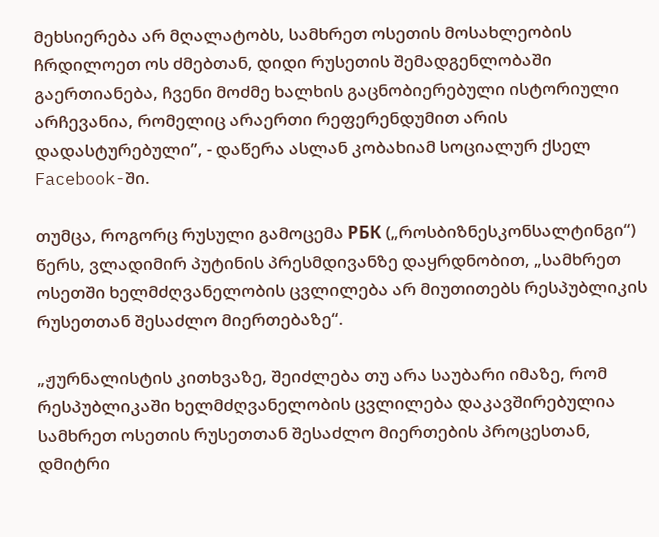მეხსიერება არ მღალატობს, სამხრეთ ოსეთის მოსახლეობის ჩრდილოეთ ოს ძმებთან, დიდი რუსეთის შემადგენლობაში გაერთიანება, ჩვენი მოძმე ხალხის გაცნობიერებული ისტორიული არჩევანია, რომელიც არაერთი რეფერენდუმით არის დადასტურებული”, - დაწერა ასლან კობახიამ სოციალურ ქსელ Facebook-ში.

თუმცა, როგორც რუსული გამოცემა РБК („როსბიზნესკონსალტინგი“) წერს, ვლადიმირ პუტინის პრესმდივანზე დაყრდნობით, „სამხრეთ ოსეთში ხელმძღვანელობის ცვლილება არ მიუთითებს რესპუბლიკის რუსეთთან შესაძლო მიერთებაზე“.

„ჟურნალისტის კითხვაზე, შეიძლება თუ არა საუბარი იმაზე, რომ რესპუბლიკაში ხელმძღვანელობის ცვლილება დაკავშირებულია სამხრეთ ოსეთის რუსეთთან შესაძლო მიერთების პროცესთან, დმიტრი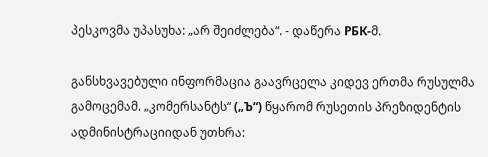პესკოვმა უპასუხა: „არ შეიძლება“. - დაწერა РБК-მ.

განსხვავებული ინფორმაცია გაავრცელა კიდევ ერთმა რუსულმა გამოცემამ. „კომერსანტს“ („Ъ“) წყარომ რუსეთის პრეზიდენტის ადმინისტრაციიდან უთხრა: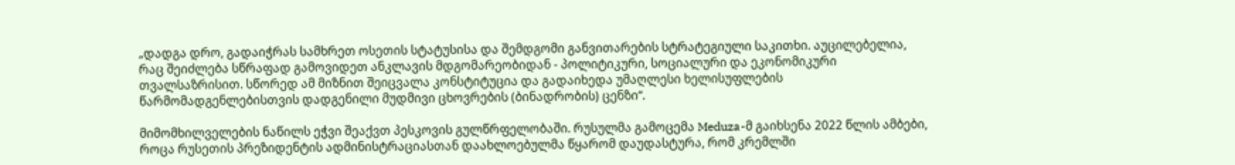„დადგა დრო, გადაიჭრას სამხრეთ ოსეთის სტატუსისა და შემდგომი განვითარების სტრატეგიული საკითხი. აუცილებელია, რაც შეიძლება სწრაფად გამოვიდეთ ანკლავის მდგომარეობიდან - პოლიტიკური, სოციალური და ეკონომიკური თვალსაზრისით. სწორედ ამ მიზნით შეიცვალა კონსტიტუცია და გადაიხედა უმაღლესი ხელისუფლების წარმომადგენლებისთვის დადგენილი მუდმივი ცხოვრების (ბინადრობის) ცენზი“.

მიმომხილველების ნაწილს ეჭვი შეაქვთ პესკოვის გულწრფელობაში. რუსულმა გამოცემა Meduza-მ გაიხსენა 2022 წლის ამბები, როცა რუსეთის პრეზიდენტის ადმინისტრაციასთან დაახლოებულმა წყარომ დაუდასტურა, რომ კრემლში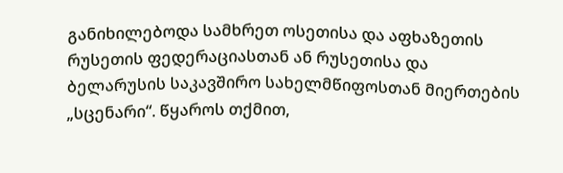განიხილებოდა სამხრეთ ოსეთისა და აფხაზეთის რუსეთის ფედერაციასთან ან რუსეთისა და ბელარუსის საკავშირო სახელმწიფოსთან მიერთების „სცენარი“. წყაროს თქმით,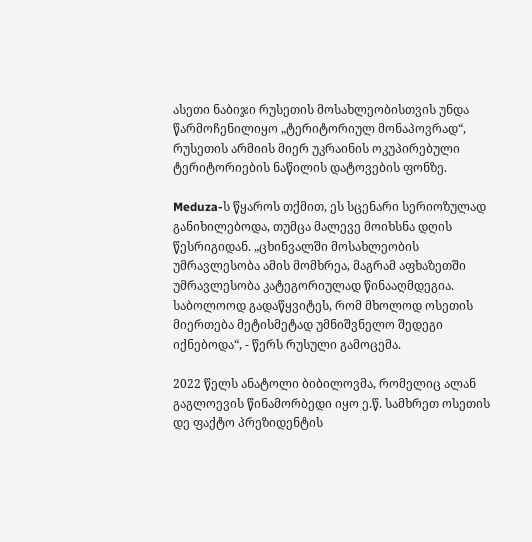ასეთი ნაბიჯი რუსეთის მოსახლეობისთვის უნდა წარმოჩენილიყო „ტერიტორიულ მონაპოვრად“, რუსეთის არმიის მიერ უკრაინის ოკუპირებული ტერიტორიების ნაწილის დატოვების ფონზე.

Meduza-ს წყაროს თქმით, ეს სცენარი სერიოზულად განიხილებოდა, თუმცა მალევე მოიხსნა დღის წესრიგიდან. „ცხინვალში მოსახლეობის უმრავლესობა ამის მომხრეა, მაგრამ აფხაზეთში უმრავლესობა კატეგორიულად წინააღმდეგია. საბოლოოდ გადაწყვიტეს, რომ მხოლოდ ოსეთის მიერთება მეტისმეტად უმნიშვნელო შედეგი იქნებოდა“, - წერს რუსული გამოცემა.

2022 წელს ანატოლი ბიბილოვმა, რომელიც ალან გაგლოევის წინამორბედი იყო ე.წ. სამხრეთ ოსეთის დე ფაქტო პრეზიდენტის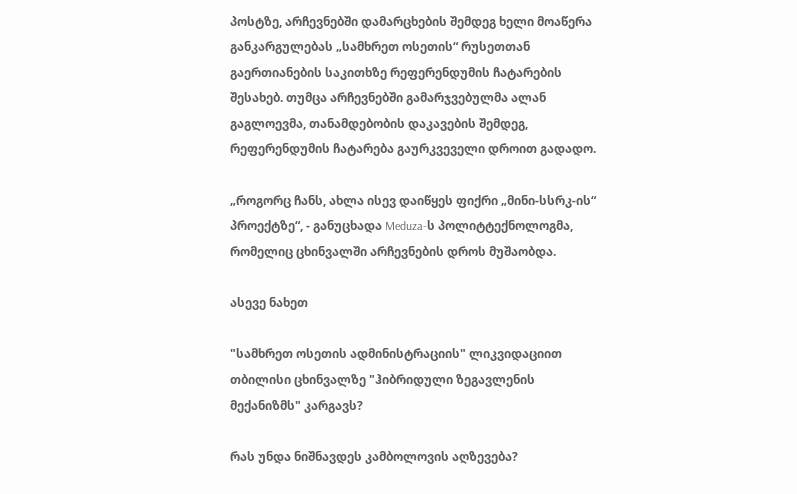პოსტზე, არჩევნებში დამარცხების შემდეგ ხელი მოაწერა განკარგულებას „სამხრეთ ოსეთის“ რუსეთთან გაერთიანების საკითხზე რეფერენდუმის ჩატარების შესახებ. თუმცა არჩევნებში გამარჯვებულმა ალან გაგლოევმა, თანამდებობის დაკავების შემდეგ, რეფერენდუმის ჩატარება გაურკვეველი დროით გადადო.

„როგორც ჩანს, ახლა ისევ დაიწყეს ფიქრი „მინი-სსრკ-ის“ პროექტზე“, - განუცხადა Meduza-ს პოლიტტექნოლოგმა, რომელიც ცხინვალში არჩევნების დროს მუშაობდა.

ასევე ნახეთ

"სამხრეთ ოსეთის ადმინისტრაციის" ლიკვიდაციით თბილისი ცხინვალზე "ჰიბრიდული ზეგავლენის მექანიზმს" კარგავს?

რას უნდა ნიშნავდეს კამბოლოვის აღზევება?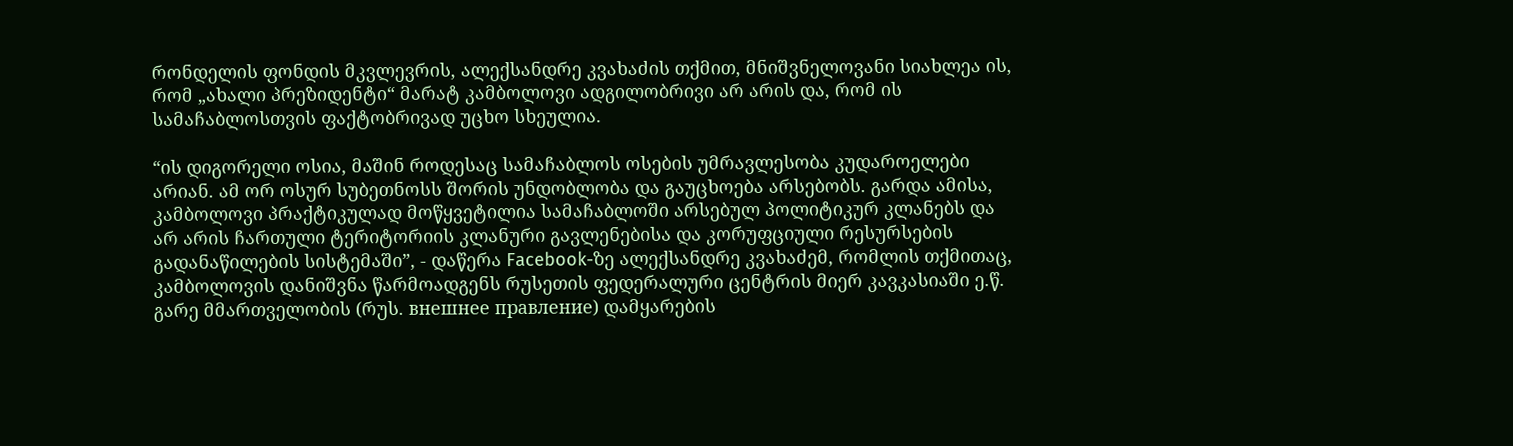რონდელის ფონდის მკვლევრის, ალექსანდრე კვახაძის თქმით, მნიშვნელოვანი სიახლეა ის, რომ „ახალი პრეზიდენტი“ მარატ კამბოლოვი ადგილობრივი არ არის და, რომ ის სამაჩაბლოსთვის ფაქტობრივად უცხო სხეულია.

“ის დიგორელი ოსია, მაშინ როდესაც სამაჩაბლოს ოსების უმრავლესობა კუდაროელები არიან. ამ ორ ოსურ სუბეთნოსს შორის უნდობლობა და გაუცხოება არსებობს. გარდა ამისა, კამბოლოვი პრაქტიკულად მოწყვეტილია სამაჩაბლოში არსებულ პოლიტიკურ კლანებს და არ არის ჩართული ტერიტორიის კლანური გავლენებისა და კორუფციული რესურსების გადანაწილების სისტემაში”, - დაწერა Facebook-ზე ალექსანდრე კვახაძემ, რომლის თქმითაც, კამბოლოვის დანიშვნა წარმოადგენს რუსეთის ფედერალური ცენტრის მიერ კავკასიაში ე.წ. გარე მმართველობის (რუს. внешнее правление) დამყარების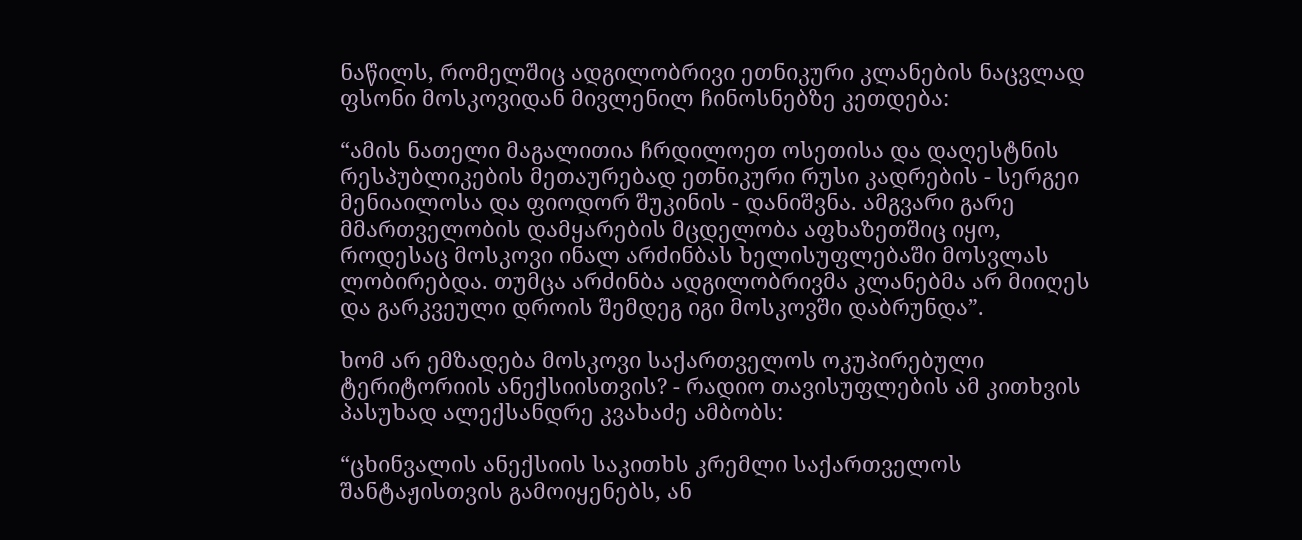ნაწილს, რომელშიც ადგილობრივი ეთნიკური კლანების ნაცვლად ფსონი მოსკოვიდან მივლენილ ჩინოსნებზე კეთდება:

“ამის ნათელი მაგალითია ჩრდილოეთ ოსეთისა და დაღესტნის რესპუბლიკების მეთაურებად ეთნიკური რუსი კადრების - სერგეი მენიაილოსა და ფიოდორ შუკინის - დანიშვნა. ამგვარი გარე მმართველობის დამყარების მცდელობა აფხაზეთშიც იყო, როდესაც მოსკოვი ინალ არძინბას ხელისუფლებაში მოსვლას ლობირებდა. თუმცა არძინბა ადგილობრივმა კლანებმა არ მიიღეს და გარკვეული დროის შემდეგ იგი მოსკოვში დაბრუნდა”.

ხომ არ ემზადება მოსკოვი საქართველოს ოკუპირებული ტერიტორიის ანექსიისთვის? - რადიო თავისუფლების ამ კითხვის პასუხად ალექსანდრე კვახაძე ამბობს:

“ცხინვალის ანექსიის საკითხს კრემლი საქართველოს შანტაჟისთვის გამოიყენებს, ან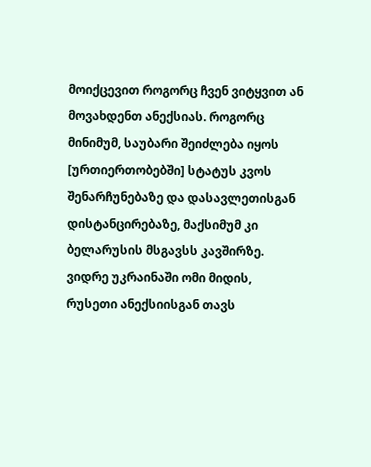მოიქცევით როგორც ჩვენ ვიტყვით ან მოვახდენთ ანექსიას. როგორც მინიმუმ, საუბარი შეიძლება იყოს [ურთიერთობებში] სტატუს კვოს შენარჩუნებაზე და დასავლეთისგან დისტანცირებაზე, მაქსიმუმ კი ბელარუსის მსგავსს კავშირზე. ვიდრე უკრაინაში ომი მიდის, რუსეთი ანექსიისგან თავს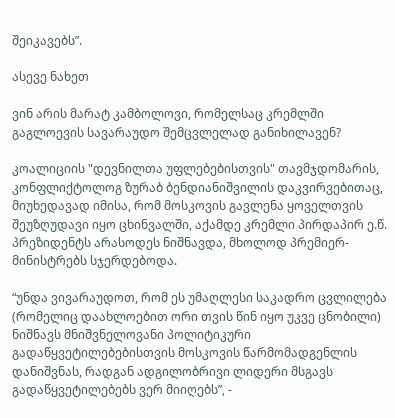შეიკავებს”.

ასევე ნახეთ

ვინ არის მარატ კამბოლოვი, რომელსაც კრემლში გაგლოევის სავარაუდო შემცვლელად განიხილავენ?

კოალიციის "დევნილთა უფლებებისთვის" თავმჯდომარის, კონფლიქტოლოგ ზურაბ ბენდიანიშვილის დაკვირვებითაც, მიუხედავად იმისა, რომ მოსკოვის გავლენა ყოველთვის შეუზღუდავი იყო ცხინვალში, აქამდე კრემლი პირდაპირ ე.წ. პრეზიდენტს არასოდეს ნიშნავდა, მხოლოდ პრემიერ-მინისტრებს სჯერდებოდა.

“უნდა ვივარაუდოთ, რომ ეს უმაღლესი საკადრო ცვლილება (რომელიც დაახლოებით ორი თვის წინ იყო უკვე ცნობილი) ნიშნავს მნიშვნელოვანი პოლიტიკური გადაწყვეტილებებისთვის მოსკოვის წარმომადგენლის დანიშვნას, რადგან ადგილობრივი ლიდერი მსგავს გადაწყვეტილებებს ვერ მიიღებს”, -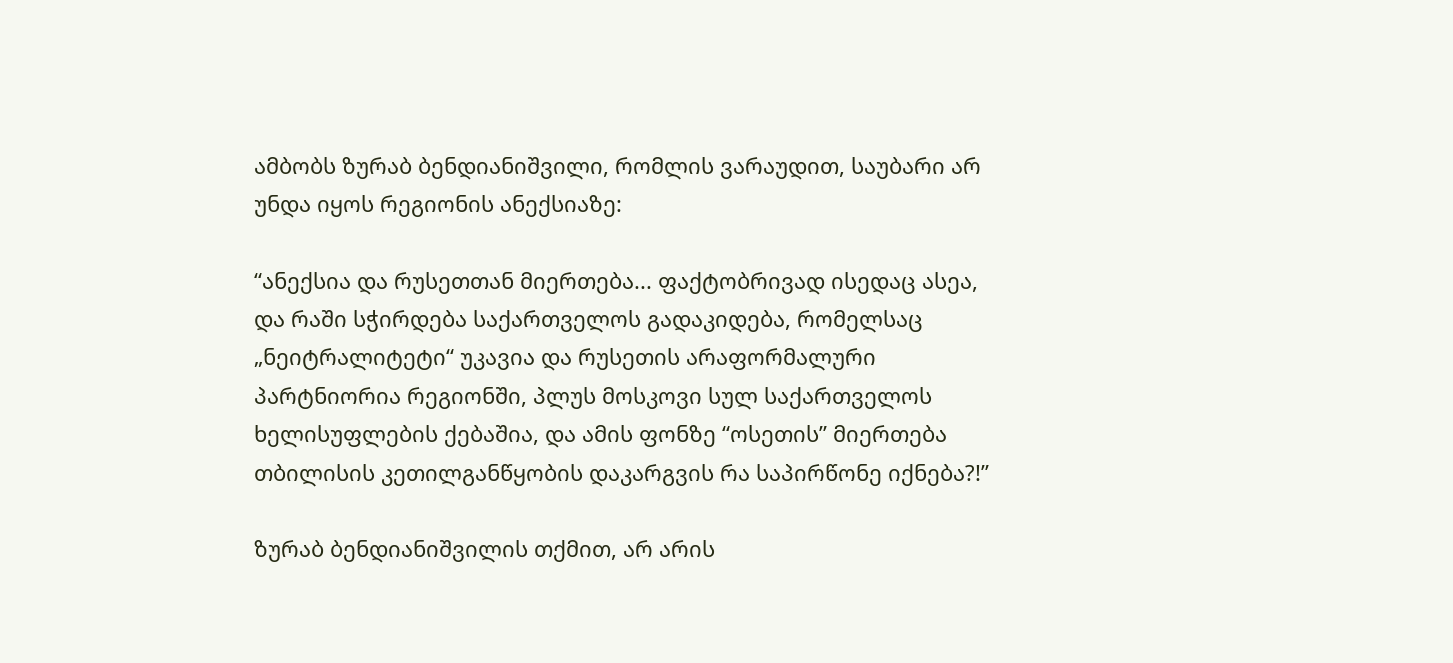ამბობს ზურაბ ბენდიანიშვილი, რომლის ვარაუდით, საუბარი არ უნდა იყოს რეგიონის ანექსიაზე:

“ანექსია და რუსეთთან მიერთება... ფაქტობრივად ისედაც ასეა, და რაში სჭირდება საქართველოს გადაკიდება, რომელსაც „ნეიტრალიტეტი“ უკავია და რუსეთის არაფორმალური პარტნიორია რეგიონში, პლუს მოსკოვი სულ საქართველოს ხელისუფლების ქებაშია, და ამის ფონზე “ოსეთის” მიერთება თბილისის კეთილგანწყობის დაკარგვის რა საპირწონე იქნება?!”

ზურაბ ბენდიანიშვილის თქმით, არ არის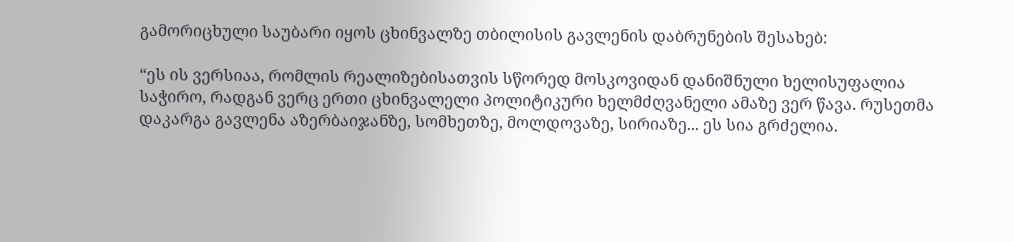გამორიცხული საუბარი იყოს ცხინვალზე თბილისის გავლენის დაბრუნების შესახებ:

“ეს ის ვერსიაა, რომლის რეალიზებისათვის სწორედ მოსკოვიდან დანიშნული ხელისუფალია საჭირო, რადგან ვერც ერთი ცხინვალელი პოლიტიკური ხელმძღვანელი ამაზე ვერ წავა. რუსეთმა დაკარგა გავლენა აზერბაიჯანზე, სომხეთზე, მოლდოვაზე, სირიაზე... ეს სია გრძელია.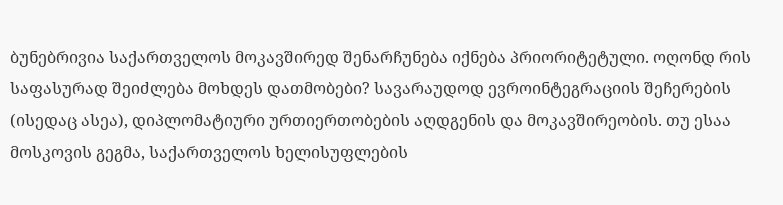ბუნებრივია საქართველოს მოკავშირედ შენარჩუნება იქნება პრიორიტეტული. ოღონდ რის საფასურად შეიძლება მოხდეს დათმობები? სავარაუდოდ ევროინტეგრაციის შეჩერების (ისედაც ასეა), დიპლომატიური ურთიერთობების აღდგენის და მოკავშირეობის. თუ ესაა მოსკოვის გეგმა, საქართველოს ხელისუფლების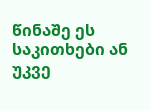წინაშე ეს საკითხები ან უკვე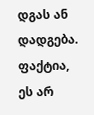დგას ან დადგება. ფაქტია, ეს არ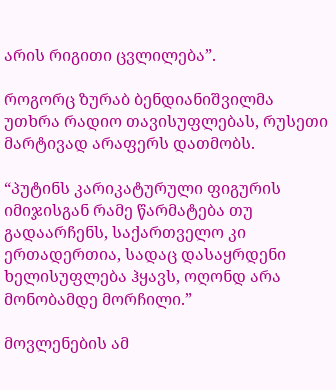არის რიგითი ცვლილება”.

როგორც ზურაბ ბენდიანიშვილმა უთხრა რადიო თავისუფლებას, რუსეთი მარტივად არაფერს დათმობს.

“პუტინს კარიკატურული ფიგურის იმიჯისგან რამე წარმატება თუ გადაარჩენს, საქართველო კი ერთადერთია, სადაც დასაყრდენი ხელისუფლება ჰყავს, ოღონდ არა მონობამდე მორჩილი.”

მოვლენების ამ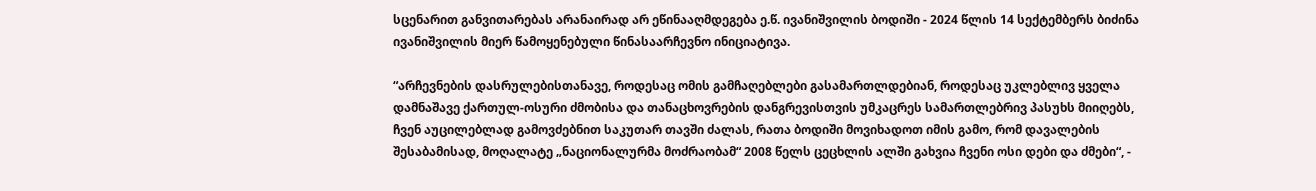სცენარით განვითარებას არანაირად არ ეწინააღმდეგება ე.წ. ივანიშვილის ბოდიში - 2024 წლის 14 სექტემბერს ბიძინა ივანიშვილის მიერ წამოყენებული წინასაარჩევნო ინიციატივა.

“არჩევნების დასრულებისთანავე, როდესაც ომის გამჩაღებლები გასამართლდებიან, როდესაც უკლებლივ ყველა დამნაშავე ქართულ-ოსური ძმობისა და თანაცხოვრების დანგრევისთვის უმკაცრეს სამართლებრივ პასუხს მიიღებს, ჩვენ აუცილებლად გამოვძებნით საკუთარ თავში ძალას, რათა ბოდიში მოვიხადოთ იმის გამო, რომ დავალების შესაბამისად, მოღალატე „ნაციონალურმა მოძრაობამ“ 2008 წელს ცეცხლის ალში გახვია ჩვენი ოსი დები და ძმები“, -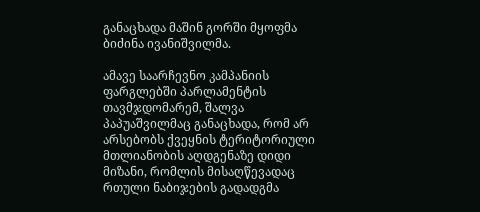განაცხადა მაშინ გორში მყოფმა ბიძინა ივანიშვილმა.

ამავე საარჩევნო კამპანიის ფარგლებში პარლამენტის თავმჯდომარემ, შალვა პაპუაშვილმაც განაცხადა, რომ არ არსებობს ქვეყნის ტერიტორიული მთლიანობის აღდგენაზე დიდი მიზანი, რომლის მისაღწევადაც რთული ნაბიჯების გადადგმა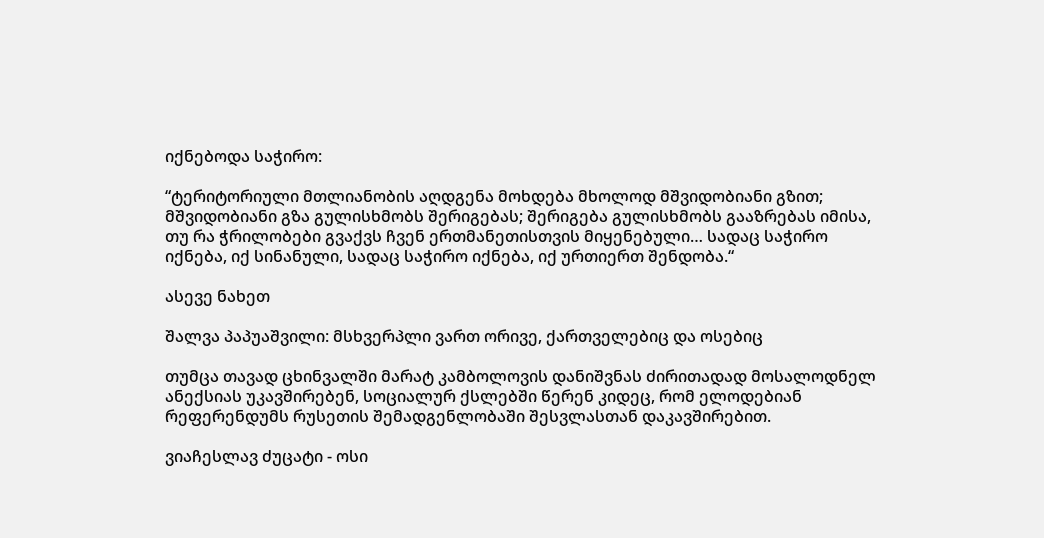იქნებოდა საჭირო:

“ტერიტორიული მთლიანობის აღდგენა მოხდება მხოლოდ მშვიდობიანი გზით; მშვიდობიანი გზა გულისხმობს შერიგებას; შერიგება გულისხმობს გააზრებას იმისა, თუ რა ჭრილობები გვაქვს ჩვენ ერთმანეთისთვის მიყენებული… სადაც საჭირო იქნება, იქ სინანული, სადაც საჭირო იქნება, იქ ურთიერთ შენდობა.“

ასევე ნახეთ

შალვა პაპუაშვილი: მსხვერპლი ვართ ორივე, ქართველებიც და ოსებიც

თუმცა თავად ცხინვალში მარატ კამბოლოვის დანიშვნას ძირითადად მოსალოდნელ ანექსიას უკავშირებენ, სოციალურ ქსლებში წერენ კიდეც, რომ ელოდებიან რეფერენდუმს რუსეთის შემადგენლობაში შესვლასთან დაკავშირებით.

ვიაჩესლავ ძუცატი - ოსი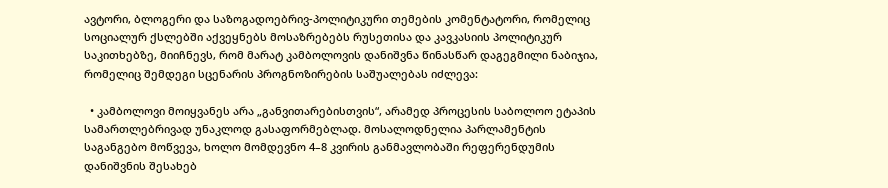ავტორი, ბლოგერი და საზოგადოებრივ-პოლიტიკური თემების კომენტატორი, რომელიც სოციალურ ქსლებში აქვეყნებს მოსაზრებებს რუსეთისა და კავკასიის პოლიტიკურ საკითხებზე, მიიჩნევს, რომ მარატ კამბოლოვის დანიშვნა წინასწარ დაგეგმილი ნაბიჯია, რომელიც შემდეგი სცენარის პროგნოზირების საშუალებას იძლევა:

  • კამბოლოვი მოიყვანეს არა „განვითარებისთვის“, არამედ პროცესის საბოლოო ეტაპის სამართლებრივად უნაკლოდ გასაფორმებლად. მოსალოდნელია პარლამენტის საგანგებო მოწვევა, ხოლო მომდევნო 4–8 კვირის განმავლობაში რეფერენდუმის დანიშვნის შესახებ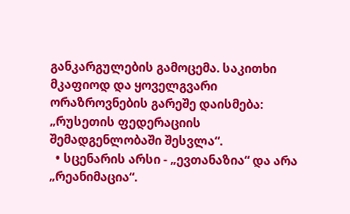განკარგულების გამოცემა. საკითხი მკაფიოდ და ყოველგვარი ორაზროვნების გარეშე დაისმება: „რუსეთის ფედერაციის შემადგენლობაში შესვლა“.
  • სცენარის არსი - „ევთანაზია“ და არა „რეანიმაცია“.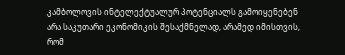კამბოლოვის ინტელექტუალურ პოტენციალს გამოიყენებენ არა საკუთარი ეკონომიკის შესაქმნელად, არამედ იმისთვის, რომ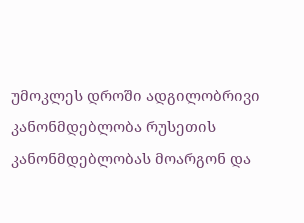უმოკლეს დროში ადგილობრივი კანონმდებლობა რუსეთის კანონმდებლობას მოარგონ და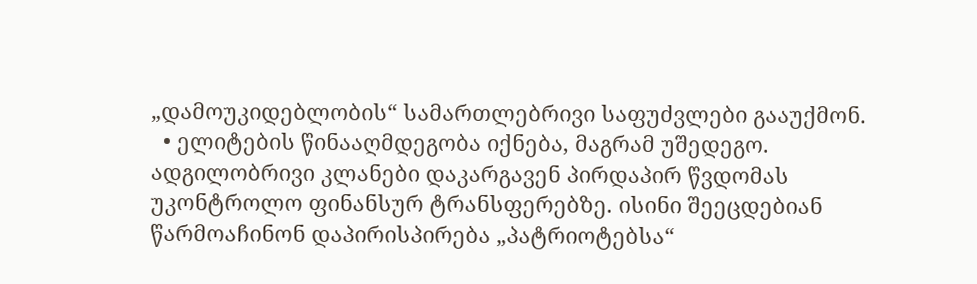„დამოუკიდებლობის“ სამართლებრივი საფუძვლები გააუქმონ.
  • ელიტების წინააღმდეგობა იქნება, მაგრამ უშედეგო. ადგილობრივი კლანები დაკარგავენ პირდაპირ წვდომას უკონტროლო ფინანსურ ტრანსფერებზე. ისინი შეეცდებიან წარმოაჩინონ დაპირისპირება „პატრიოტებსა“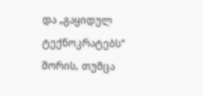და „გაყიდულ ტექნოკრატებს“ შორის, თუმცა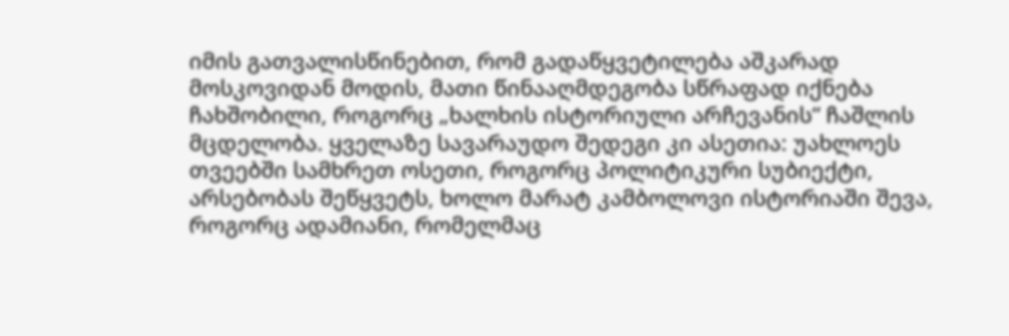იმის გათვალისწინებით, რომ გადაწყვეტილება აშკარად მოსკოვიდან მოდის, მათი წინააღმდეგობა სწრაფად იქნება ჩახშობილი, როგორც „ხალხის ისტორიული არჩევანის“ ჩაშლის მცდელობა. ყველაზე სავარაუდო შედეგი კი ასეთია: უახლოეს თვეებში სამხრეთ ოსეთი, როგორც პოლიტიკური სუბიექტი, არსებობას შეწყვეტს, ხოლო მარატ კამბოლოვი ისტორიაში შევა, როგორც ადამიანი, რომელმაც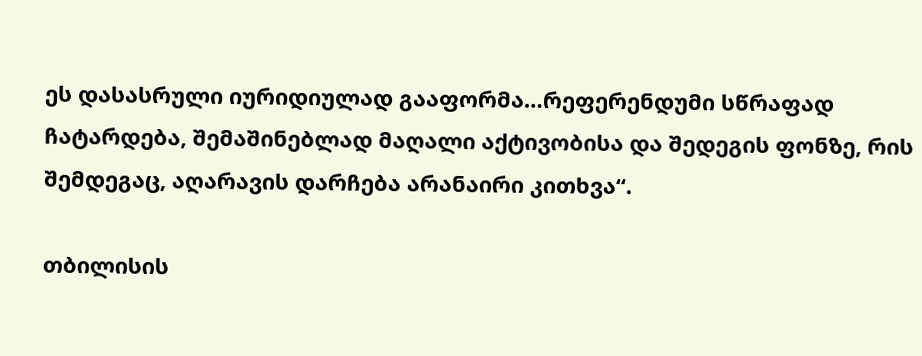ეს დასასრული იურიდიულად გააფორმა…რეფერენდუმი სწრაფად ჩატარდება, შემაშინებლად მაღალი აქტივობისა და შედეგის ფონზე, რის შემდეგაც, აღარავის დარჩება არანაირი კითხვა“.

თბილისის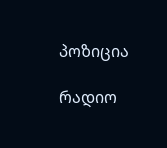პოზიცია

რადიო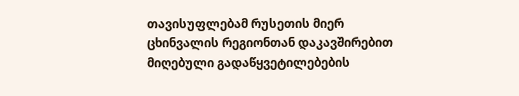თავისუფლებამ რუსეთის მიერ ცხინვალის რეგიონთან დაკავშირებით მიღებული გადაწყვეტილებების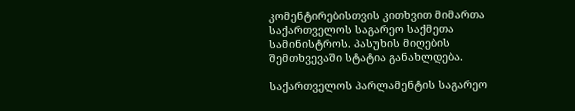კომენტირებისთვის კითხვით მიმართა საქართველოს საგარეო საქმეთა სამინისტროს. პასუხის მიღების შემთხვევაში სტატია განახლდება.

საქართველოს პარლამენტის საგარეო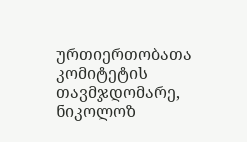ურთიერთობათა კომიტეტის თავმჯდომარე, ნიკოლოზ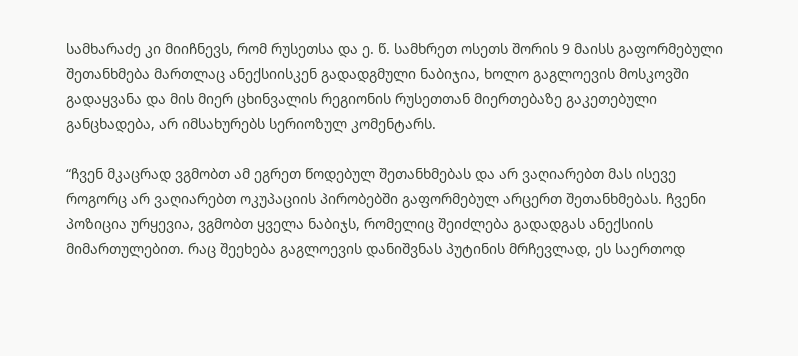სამხარაძე კი მიიჩნევს, რომ რუსეთსა და ე. წ. სამხრეთ ოსეთს შორის 9 მაისს გაფორმებული შეთანხმება მართლაც ანექსიისკენ გადადგმული ნაბიჯია, ხოლო გაგლოევის მოსკოვში გადაყვანა და მის მიერ ცხინვალის რეგიონის რუსეთთან მიერთებაზე გაკეთებული განცხადება, არ იმსახურებს სერიოზულ კომენტარს.

“ჩვენ მკაცრად ვგმობთ ამ ეგრეთ წოდებულ შეთანხმებას და არ ვაღიარებთ მას ისევე როგორც არ ვაღიარებთ ოკუპაციის პირობებში გაფორმებულ არცერთ შეთანხმებას. ჩვენი პოზიცია ურყევია, ვგმობთ ყველა ნაბიჯს, რომელიც შეიძლება გადადგას ანექსიის მიმართულებით. რაც შეეხება გაგლოევის დანიშვნას პუტინის მრჩევლად, ეს საერთოდ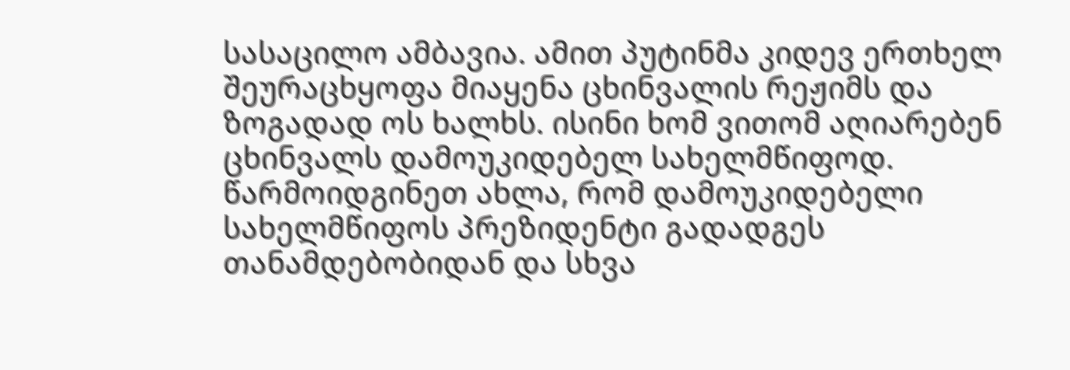სასაცილო ამბავია. ამით პუტინმა კიდევ ერთხელ შეურაცხყოფა მიაყენა ცხინვალის რეჟიმს და ზოგადად ოს ხალხს. ისინი ხომ ვითომ აღიარებენ ცხინვალს დამოუკიდებელ სახელმწიფოდ. წარმოიდგინეთ ახლა, რომ დამოუკიდებელი სახელმწიფოს პრეზიდენტი გადადგეს თანამდებობიდან და სხვა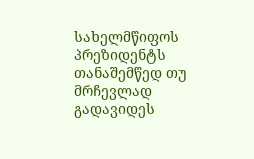სახელმწიფოს პრეზიდენტს თანაშემწედ თუ მრჩევლად გადავიდეს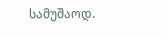სამუშაოდ.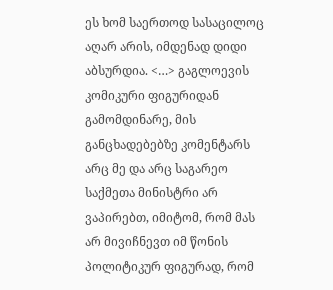ეს ხომ საერთოდ სასაცილოც აღარ არის, იმდენად დიდი აბსურდია. <…> გაგლოევის კომიკური ფიგურიდან გამომდინარე, მის განცხადებებზე კომენტარს არც მე და არც საგარეო საქმეთა მინისტრი არ ვაპირებთ, იმიტომ, რომ მას არ მივიჩნევთ იმ წონის პოლიტიკურ ფიგურად, რომ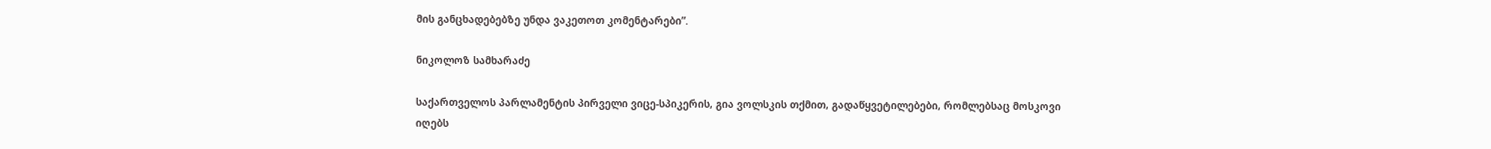მის განცხადებებზე უნდა ვაკეთოთ კომენტარები”.

ნიკოლოზ სამხარაძე

საქართველოს პარლამენტის პირველი ვიცე-სპიკერის, გია ვოლსკის თქმით, გადაწყვეტილებები, რომლებსაც მოსკოვი იღებს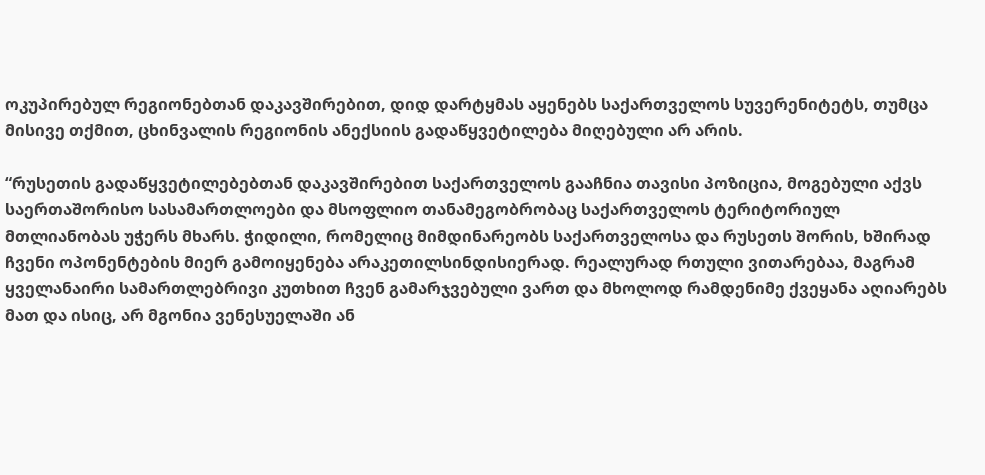ოკუპირებულ რეგიონებთან დაკავშირებით, დიდ დარტყმას აყენებს საქართველოს სუვერენიტეტს, თუმცა მისივე თქმით, ცხინვალის რეგიონის ანექსიის გადაწყვეტილება მიღებული არ არის.

“რუსეთის გადაწყვეტილებებთან დაკავშირებით საქართველოს გააჩნია თავისი პოზიცია, მოგებული აქვს საერთაშორისო სასამართლოები და მსოფლიო თანამეგობრობაც საქართველოს ტერიტორიულ მთლიანობას უჭერს მხარს. ჭიდილი, რომელიც მიმდინარეობს საქართველოსა და რუსეთს შორის, ხშირად ჩვენი ოპონენტების მიერ გამოიყენება არაკეთილსინდისიერად. რეალურად რთული ვითარებაა, მაგრამ ყველანაირი სამართლებრივი კუთხით ჩვენ გამარჯვებული ვართ და მხოლოდ რამდენიმე ქვეყანა აღიარებს მათ და ისიც, არ მგონია ვენესუელაში ან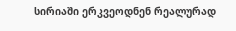სირიაში ერკვეოდნენ რეალურად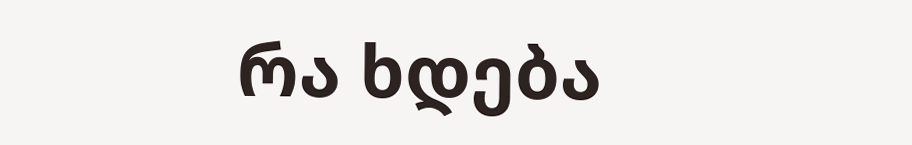რა ხდება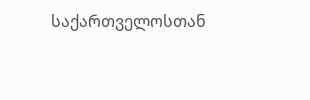საქართველოსთან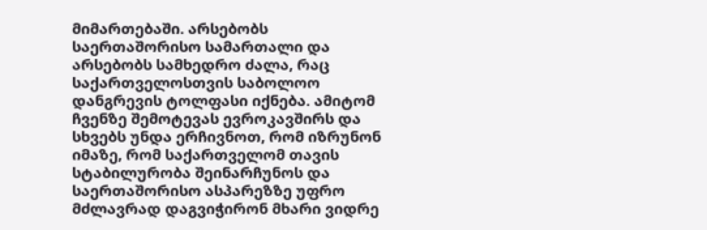მიმართებაში. არსებობს საერთაშორისო სამართალი და არსებობს სამხედრო ძალა, რაც საქართველოსთვის საბოლოო დანგრევის ტოლფასი იქნება. ამიტომ ჩვენზე შემოტევას ევროკავშირს და სხვებს უნდა ერჩივნოთ, რომ იზრუნონ იმაზე, რომ საქართველომ თავის სტაბილურობა შეინარჩუნოს და საერთაშორისო ასპარეზზე უფრო მძლავრად დაგვიჭირონ მხარი ვიდრე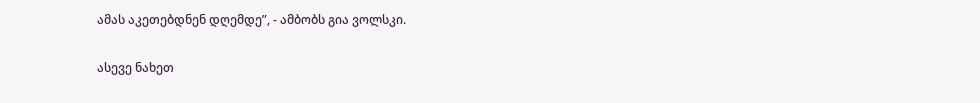ამას აკეთებდნენ დღემდე”, - ამბობს გია ვოლსკი.

ასევე ნახეთ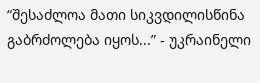“შესაძლოა მათი სიკვდილისწინა გაბრძოლება იყოს...” - უკრაინელი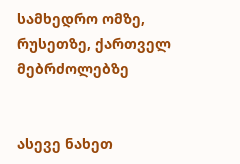სამხედრო ომზე, რუსეთზე, ქართველ მებრძოლებზე


ასევე ნახეთ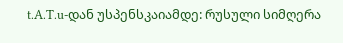t.A.T.u-დან უსპენსკაიამდე: რუსული სიმღერა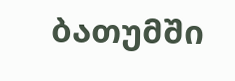ბათუმში